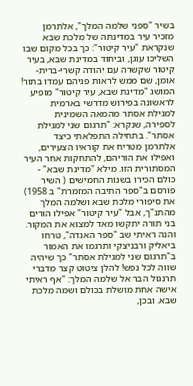בשיר "ספני שלמה המלך", אלתרמן מזכיר עיר במדינתה של מלכת שבא שנקראת "עיר קיטור": כך בכל מקום שבו השליכו עוגן, וביחוד במדינת שבא, בעיר קיטור שקשרה עם יהודה קשרי-ברית-אומן, שם ממש לראות פניהם עמדו בתור! המושג "מדינת שבא, עיר קיטור" מופיע לראשונה בפירוש מדרשי בארמית למגילת אסתר מהמאה השמינית לספירה, שנקרא: "תרגום שני למגילת אסתר". בתחילה התפלאתי כיצד אלתרמן מטריח את קוראיו הצעירים, ואפילו את הוריהם, להתחקות אחר העיר המסתורית הזו. מילא "מדינת שבא" - כולם הכירו בשנות החמישים ( השיר פורסם ב"ספר התיבה המזמרת" ב 1958) את סיפורי מלכת שבא ושלמה המלך מהתנ"ך, אבל "עיר קיטור" אפילו הורים בני תורה יתקשו מאד למצוא את המקור. והנה ראיתי שב "ספר האגדה", טרחו ביאליק ורבניצקי ותרגמו את האמור ב"תרגום שני למגילת אסתר" כך שיהיה שווה לכל נפש! להלן ציטוט קצר מדברי תרנגול הבר אל שלמה המלך: "אף ראיתי אישה אחת מושלת בכולם ושמה מלכת שבא. ובכן,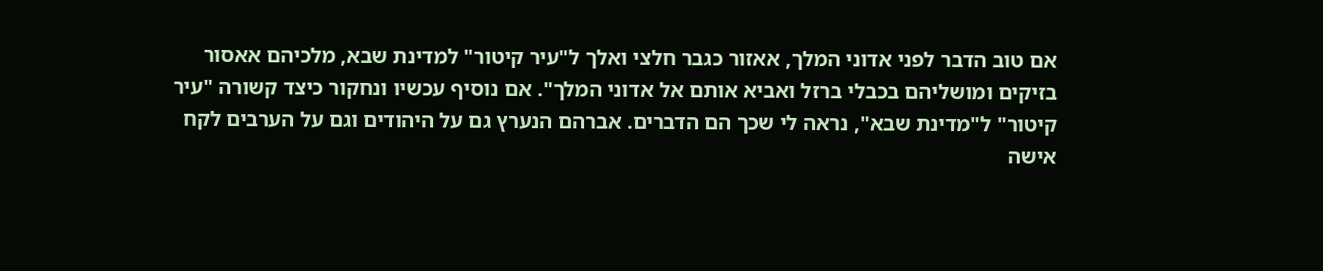אם טוב הדבר לפני אדוני המלך, אאזור כגבר חלצי ואלך ל"עיר קיטור" למדינת שבא, מלכיהם אאסור בזיקים ומושליהם בכבלי ברזל ואביא אותם אל אדוני המלך". אם נוסיף עכשיו ונחקור כיצד קשורה "עיר קיטור" ל"מדינת שבא", נראה לי שכך הם הדברים. אברהם הנערץ גם על היהודים וגם על הערבים לקח אישה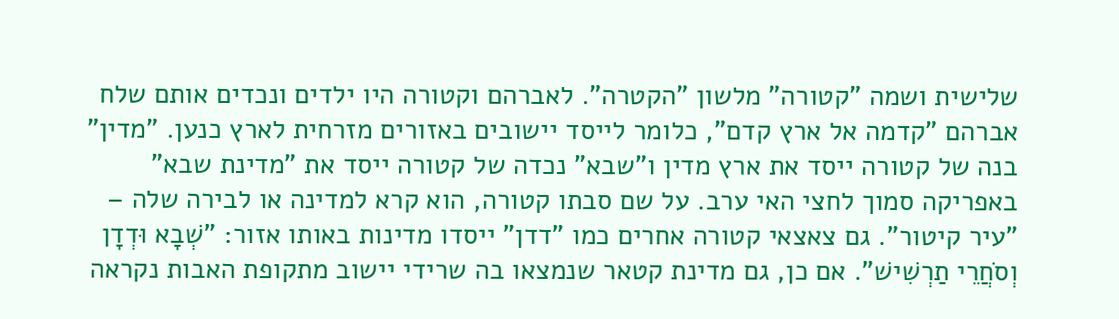שלישית ושמה "קטורה" מלשון "הקטרה". לאברהם וקטורה היו ילדים ונכדים אותם שלח אברהם "קדמה אל ארץ קדם", כלומר לייסד יישובים באזורים מזרחית לארץ כנען. "מדין" בנה של קטורה ייסד את ארץ מדין ו"שבא" נכדה של קטורה ייסד את "מדינת שבא" באפריקה סמוך לחצי האי ערב. על שם סבתו קטורה, הוא קרא למדינה או לבירה שלה – "עיר קיטור". גם צאצאי קטורה אחרים כמו "דדן" ייסדו מדינות באותו אזור: "שְׁבָא וּדְדָן וְסֹחֲרֵי תַרְשִׁישׁ". אם כן, גם מדינת קטאר שנמצאו בה שרידי יישוב מתקופת האבות נקראה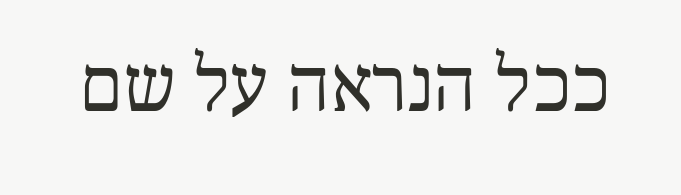ככל הנראה על שם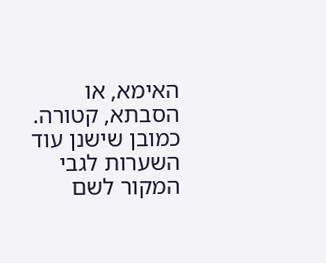האימא, או הסבתא, קטורה. כמובן שישנן עוד השערות לגבי המקור לשם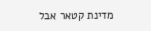מדינת קטאר אבל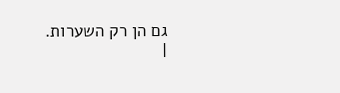גם הן רק השערות.
|